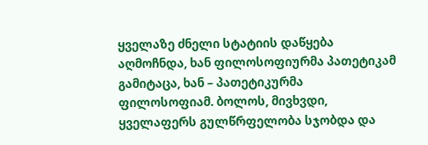ყველაზე ძნელი სტატიის დაწყება აღმოჩნდა, ხან ფილოსოფიურმა პათეტიკამ გამიტაცა, ხან – პათეტიკურმა ფილოსოფიამ. ბოლოს, მივხვდი, ყველაფერს გულწრფელობა სჯობდა და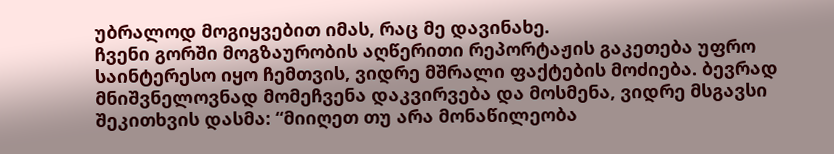უბრალოდ მოგიყვებით იმას, რაც მე დავინახე.
ჩვენი გორში მოგზაურობის აღწერითი რეპორტაჟის გაკეთება უფრო საინტერესო იყო ჩემთვის, ვიდრე მშრალი ფაქტების მოძიება. ბევრად მნიშვნელოვნად მომეჩვენა დაკვირვება და მოსმენა, ვიდრე მსგავსი შეკითხვის დასმა: “მიიღეთ თუ არა მონაწილეობა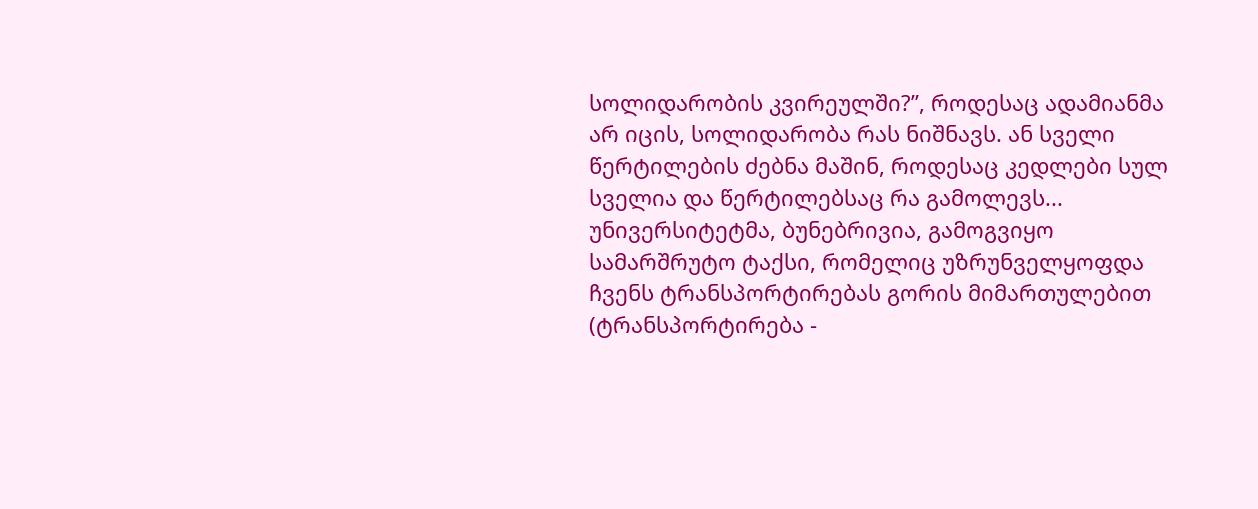სოლიდარობის კვირეულში?”, როდესაც ადამიანმა არ იცის, სოლიდარობა რას ნიშნავს. ან სველი წერტილების ძებნა მაშინ, როდესაც კედლები სულ სველია და წერტილებსაც რა გამოლევს...
უნივერსიტეტმა, ბუნებრივია, გამოგვიყო სამარშრუტო ტაქსი, რომელიც უზრუნველყოფდა ჩვენს ტრანსპორტირებას გორის მიმართულებით (ტრანსპორტირება -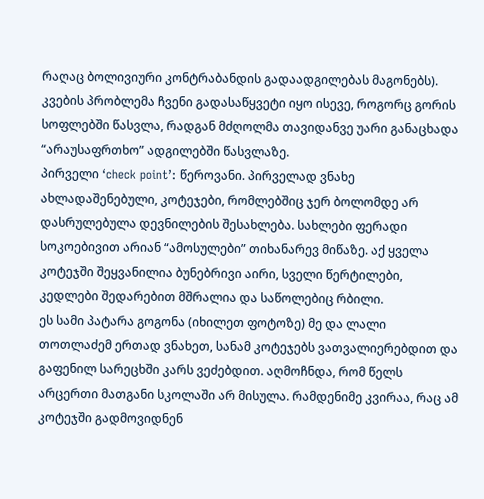რაღაც ბოლივიური კონტრაბანდის გადაადგილებას მაგონებს). კვების პრობლემა ჩვენი გადასაწყვეტი იყო ისევე, როგორც გორის სოფლებში წასვლა, რადგან მძღოლმა თავიდანვე უარი განაცხადა “არაუსაფრთხო” ადგილებში წასვლაზე.
პირველი ‘check point’: წეროვანი. პირველად ვნახე ახლადაშენებული, კოტეჯები, რომლებშიც ჯერ ბოლომდე არ დასრულებულა დევნილების შესახლება. სახლები ფერადი სოკოებივით არიან “ამოსულები” თიხანარევ მიწაზე. აქ ყველა კოტეჯში შეყვანილია ბუნებრივი აირი, სველი წერტილები, კედლები შედარებით მშრალია და საწოლებიც რბილი.
ეს სამი პატარა გოგონა (იხილეთ ფოტოზე) მე და ლალი თოთლაძემ ერთად ვნახეთ, სანამ კოტეჯებს ვათვალიერებდით და გაფენილ სარეცხში კარს ვეძებდით. აღმოჩნდა, რომ წელს არცერთი მათგანი სკოლაში არ მისულა. რამდენიმე კვირაა, რაც ამ კოტეჯში გადმოვიდნენ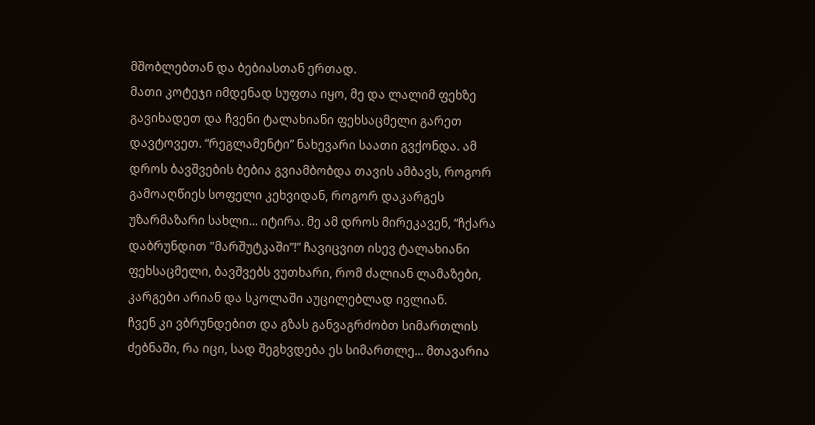მშობლებთან და ბებიასთან ერთად.
მათი კოტეჯი იმდენად სუფთა იყო, მე და ლალიმ ფეხზე გავიხადეთ და ჩვენი ტალახიანი ფეხსაცმელი გარეთ დავტოვეთ. “რეგლამენტი” ნახევარი საათი გვქონდა. ამ დროს ბავშვების ბებია გვიამბობდა თავის ამბავს, როგორ გამოაღწიეს სოფელი კეხვიდან, როგორ დაკარგეს უზარმაზარი სახლი... იტირა. მე ამ დროს მირეკავენ, “ჩქარა დაბრუნდით "მარშუტკაში”!” ჩავიცვით ისევ ტალახიანი ფეხსაცმელი, ბავშვებს ვუთხარი, რომ ძალიან ლამაზები, კარგები არიან და სკოლაში აუცილებლად ივლიან.
ჩვენ კი ვბრუნდებით და გზას განვაგრძობთ სიმართლის ძებნაში, რა იცი, სად შეგხვდება ეს სიმართლე... მთავარია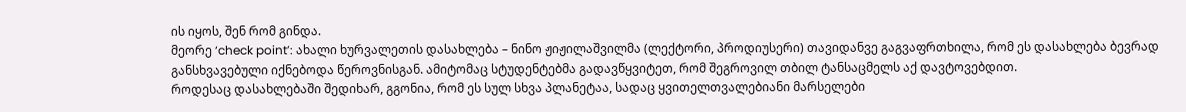ის იყოს, შენ რომ გინდა.
მეორე ‘check point’: ახალი ხურვალეთის დასახლება – ნინო ჟიჟილაშვილმა (ლექტორი, პროდიუსერი) თავიდანვე გაგვაფრთხილა, რომ ეს დასახლება ბევრად განსხვავებული იქნებოდა წეროვნისგან. ამიტომაც სტუდენტებმა გადავწყვიტეთ, რომ შეგროვილ თბილ ტანსაცმელს აქ დავტოვებდით.
როდესაც დასახლებაში შედიხარ, გგონია, რომ ეს სულ სხვა პლანეტაა, სადაც ყვითელთვალებიანი მარსელები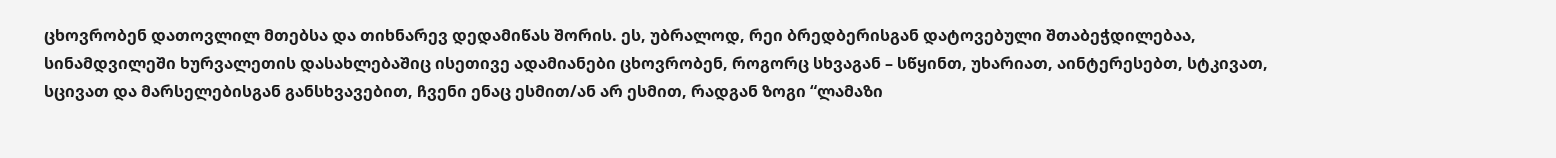ცხოვრობენ დათოვლილ მთებსა და თიხნარევ დედამიწას შორის. ეს, უბრალოდ, რეი ბრედბერისგან დატოვებული შთაბეჭდილებაა, სინამდვილეში ხურვალეთის დასახლებაშიც ისეთივე ადამიანები ცხოვრობენ, როგორც სხვაგან – სწყინთ, უხარიათ, აინტერესებთ, სტკივათ, სცივათ და მარსელებისგან განსხვავებით, ჩვენი ენაც ესმით/ან არ ესმით, რადგან ზოგი “ლამაზი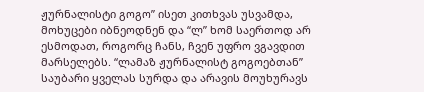ჟურნალისტი გოგო” ისეთ კითხვას უსვამდა, მოხუცები იბნეოდნენ და “ლ” ხომ საერთოდ არ ესმოდათ, როგორც ჩანს, ჩვენ უფრო ვგავდით მარსელებს. “ლამაზ ჟურნალისტ გოგოებთან” საუბარი ყველას სურდა და არავის მოუხურავს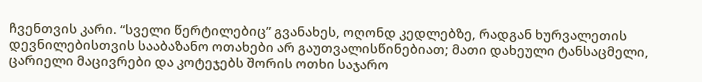ჩვენთვის კარი. “სველი წერტილებიც” გვანახეს, ოღონდ კედლებზე, რადგან ხურვალეთის დევნილებისთვის სააბაზანო ოთახები არ გაუთვალისწინებიათ; მათი დახეული ტანსაცმელი, ცარიელი მაცივრები და კოტეჯებს შორის ოთხი საჯარო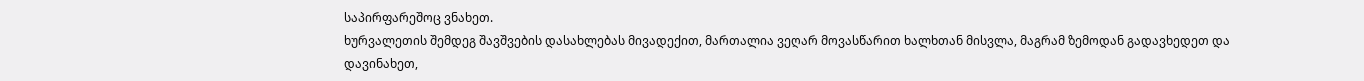საპირფარეშოც ვნახეთ.
ხურვალეთის შემდეგ შავშვების დასახლებას მივადექით, მართალია ვეღარ მოვასწარით ხალხთან მისვლა, მაგრამ ზემოდან გადავხედეთ და დავინახეთ,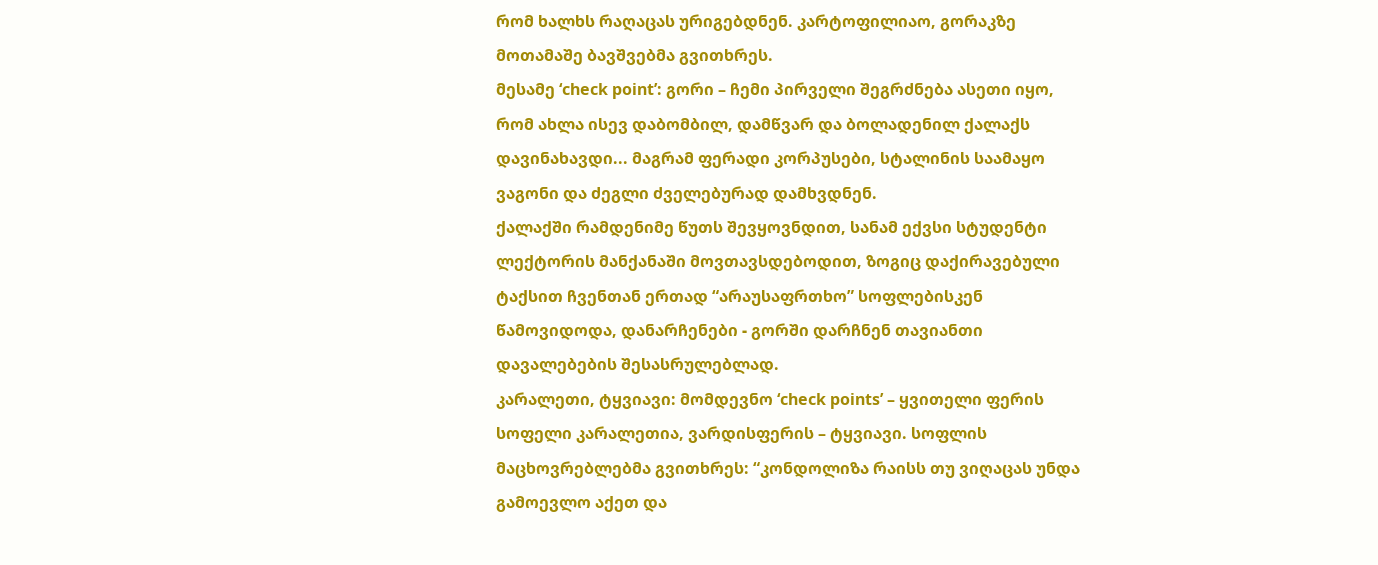რომ ხალხს რაღაცას ურიგებდნენ. კარტოფილიაო, გორაკზე მოთამაშე ბავშვებმა გვითხრეს.
მესამე ‘check point’: გორი – ჩემი პირველი შეგრძნება ასეთი იყო, რომ ახლა ისევ დაბომბილ, დამწვარ და ბოლადენილ ქალაქს დავინახავდი... მაგრამ ფერადი კორპუსები, სტალინის საამაყო ვაგონი და ძეგლი ძველებურად დამხვდნენ.
ქალაქში რამდენიმე წუთს შევყოვნდით, სანამ ექვსი სტუდენტი ლექტორის მანქანაში მოვთავსდებოდით, ზოგიც დაქირავებული ტაქსით ჩვენთან ერთად “არაუსაფრთხო” სოფლებისკენ წამოვიდოდა, დანარჩენები - გორში დარჩნენ თავიანთი დავალებების შესასრულებლად.
კარალეთი, ტყვიავი: მომდევნო ‘check points’ – ყვითელი ფერის სოფელი კარალეთია, ვარდისფერის – ტყვიავი. სოფლის მაცხოვრებლებმა გვითხრეს: “კონდოლიზა რაისს თუ ვიღაცას უნდა გამოევლო აქეთ და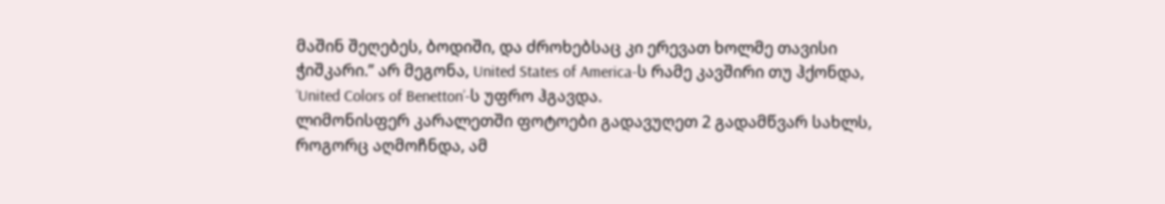მაშინ შეღებეს, ბოდიში, და ძროხებსაც კი ერევათ ხოლმე თავისი ჭიშკარი.” არ მეგონა, United States of America-ს რამე კავშირი თუ ჰქონდა, ‘United Colors of Benetton’-ს უფრო ჰგავდა.
ლიმონისფერ კარალეთში ფოტოები გადავუღეთ 2 გადამწვარ სახლს, როგორც აღმოჩნდა, ამ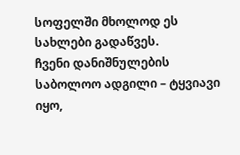სოფელში მხოლოდ ეს სახლები გადაწვეს.
ჩვენი დანიშნულების საბოლოო ადგილი – ტყვიავი იყო,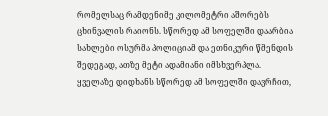რომელსაც რამდენიმე კილომეტრი აშორებს ცხინვალის რაიონს. სწორედ ამ სოფელში დაარბია სახლები ოსურმა პოლიციამ და ეთნიკური წმენდის შედეგად, ათზე მეტი ადამიანი იმსხვერპლა.
ყველაზე დიდხანს სწორედ ამ სოფელში დავრჩით,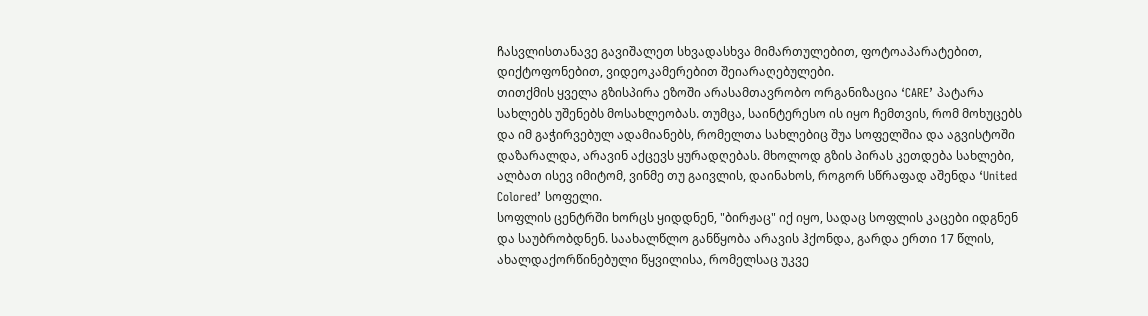ჩასვლისთანავე გავიშალეთ სხვადასხვა მიმართულებით, ფოტოაპარატებით, დიქტოფონებით, ვიდეოკამერებით შეიარაღებულები.
თითქმის ყველა გზისპირა ეზოში არასამთავრობო ორგანიზაცია ‘CARE’ პატარა სახლებს უშენებს მოსახლეობას. თუმცა, საინტერესო ის იყო ჩემთვის, რომ მოხუცებს და იმ გაჭირვებულ ადამიანებს, რომელთა სახლებიც შუა სოფელშია და აგვისტოში დაზარალდა, არავინ აქცევს ყურადღებას. მხოლოდ გზის პირას კეთდება სახლები, ალბათ ისევ იმიტომ, ვინმე თუ გაივლის, დაინახოს, როგორ სწრაფად აშენდა ‘United Colored’ სოფელი.
სოფლის ცენტრში ხორცს ყიდდნენ, "ბირჟაც" იქ იყო, სადაც სოფლის კაცები იდგნენ და საუბრობდნენ. საახალწლო განწყობა არავის ჰქონდა, გარდა ერთი 17 წლის, ახალდაქორწინებული წყვილისა, რომელსაც უკვე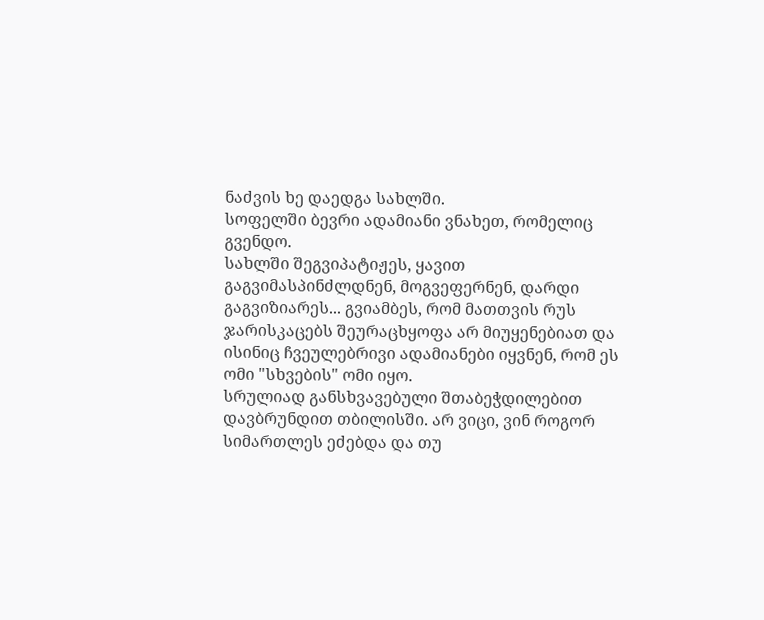ნაძვის ხე დაედგა სახლში.
სოფელში ბევრი ადამიანი ვნახეთ, რომელიც გვენდო.
სახლში შეგვიპატიჟეს, ყავით გაგვიმასპინძლდნენ, მოგვეფერნენ, დარდი გაგვიზიარეს... გვიამბეს, რომ მათთვის რუს ჯარისკაცებს შეურაცხყოფა არ მიუყენებიათ და ისინიც ჩვეულებრივი ადამიანები იყვნენ, რომ ეს ომი "სხვების" ომი იყო.
სრულიად განსხვავებული შთაბეჭდილებით დავბრუნდით თბილისში. არ ვიცი, ვინ როგორ სიმართლეს ეძებდა და თუ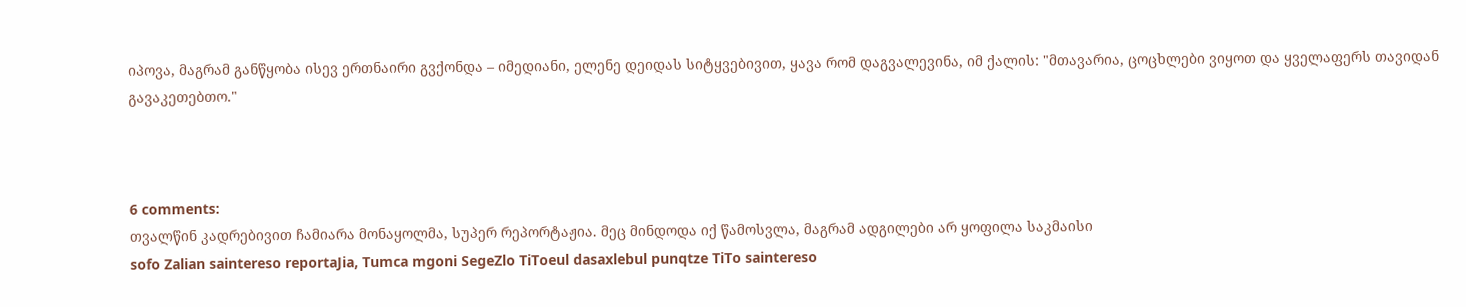იპოვა, მაგრამ განწყობა ისევ ერთნაირი გვქონდა – იმედიანი, ელენე დეიდას სიტყვებივით, ყავა რომ დაგვალევინა, იმ ქალის: "მთავარია, ცოცხლები ვიყოთ და ყველაფერს თავიდან გავაკეთებთო."



6 comments:
თვალწინ კადრებივით ჩამიარა მონაყოლმა, სუპერ რეპორტაჟია. მეც მინდოდა იქ წამოსვლა, მაგრამ ადგილები არ ყოფილა საკმაისი
sofo Zalian saintereso reportaJia, Tumca mgoni SegeZlo TiToeul dasaxlebul punqtze TiTo saintereso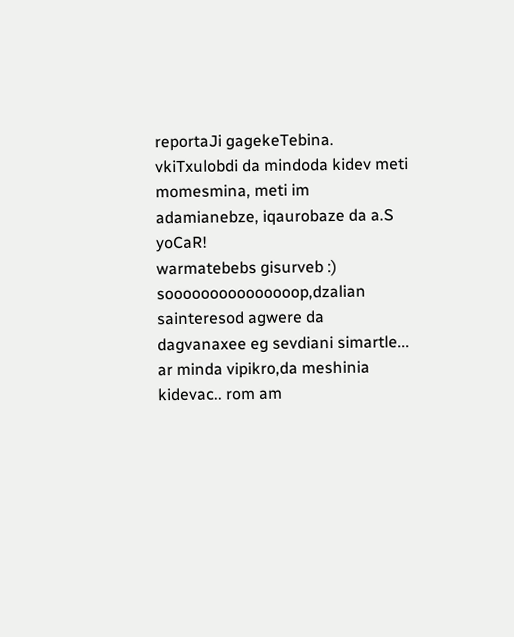reportaJi gagekeTebina. vkiTxulobdi da mindoda kidev meti momesmina, meti im adamianebze, iqaurobaze da a.S
yoCaR!
warmatebebs gisurveb :)
sooooooooooooooop,dzalian sainteresod agwere da dagvanaxee eg sevdiani simartle...
ar minda vipikro,da meshinia kidevac.. rom am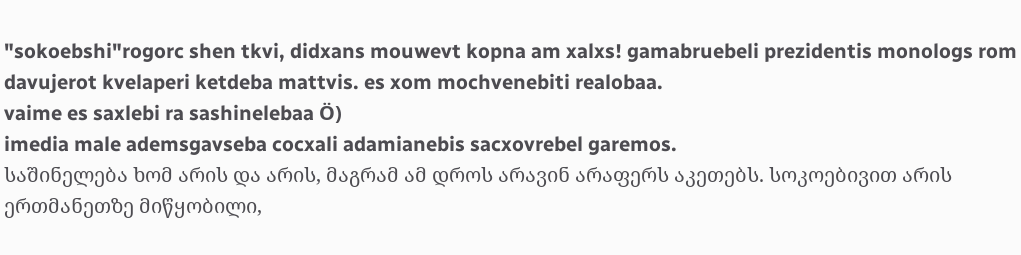"sokoebshi"rogorc shen tkvi, didxans mouwevt kopna am xalxs! gamabruebeli prezidentis monologs rom davujerot kvelaperi ketdeba mattvis. es xom mochvenebiti realobaa.
vaime es saxlebi ra sashinelebaa Ö)
imedia male ademsgavseba cocxali adamianebis sacxovrebel garemos.
საშინელება ხომ არის და არის, მაგრამ ამ დროს არავინ არაფერს აკეთებს. სოკოებივით არის ერთმანეთზე მიწყობილი,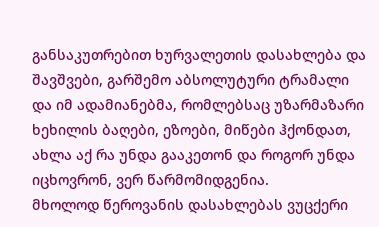განსაკუთრებით ხურვალეთის დასახლება და შავშვები, გარშემო აბსოლუტური ტრამალი და იმ ადამიანებმა, რომლებსაც უზარმაზარი ხეხილის ბაღები, ეზოები, მიწები ჰქონდათ, ახლა აქ რა უნდა გააკეთონ და როგორ უნდა იცხოვრონ, ვერ წარმომიდგენია.
მხოლოდ წეროვანის დასახლებას ვუცქერი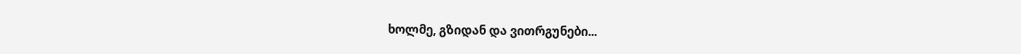ხოლმე, გზიდან და ვითრგუნები...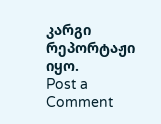კარგი რეპორტაჟი იყო.
Post a Comment